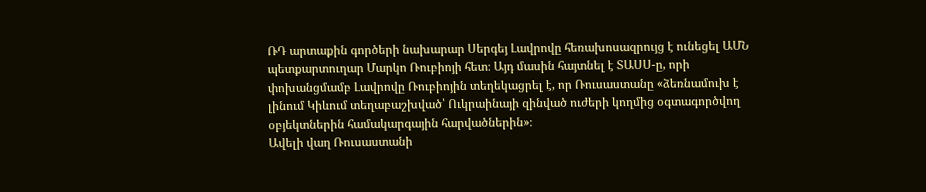ՌԴ արտաքին գործերի նախարար Սերգեյ Լավրովը հեռախոսազրույց է ունեցել ԱՄՆ պետքարտուղար Մարկո Ռուբիոյի հետ։ Այդ մասին հայտնել է ՏԱՍՍ-ը, որի փոխանցմամբ Լավրովը Ռուբիոյին տեղեկացրել է, որ Ռուսաստանը «ձեռնամուխ է լինում Կիևում տեղաբաշխված՝ Ուկրաինայի զինված ուժերի կողմից օգտագործվող օբյեկտներին համակարգային հարվածներին»։
Ավելի վաղ Ռուսաստանի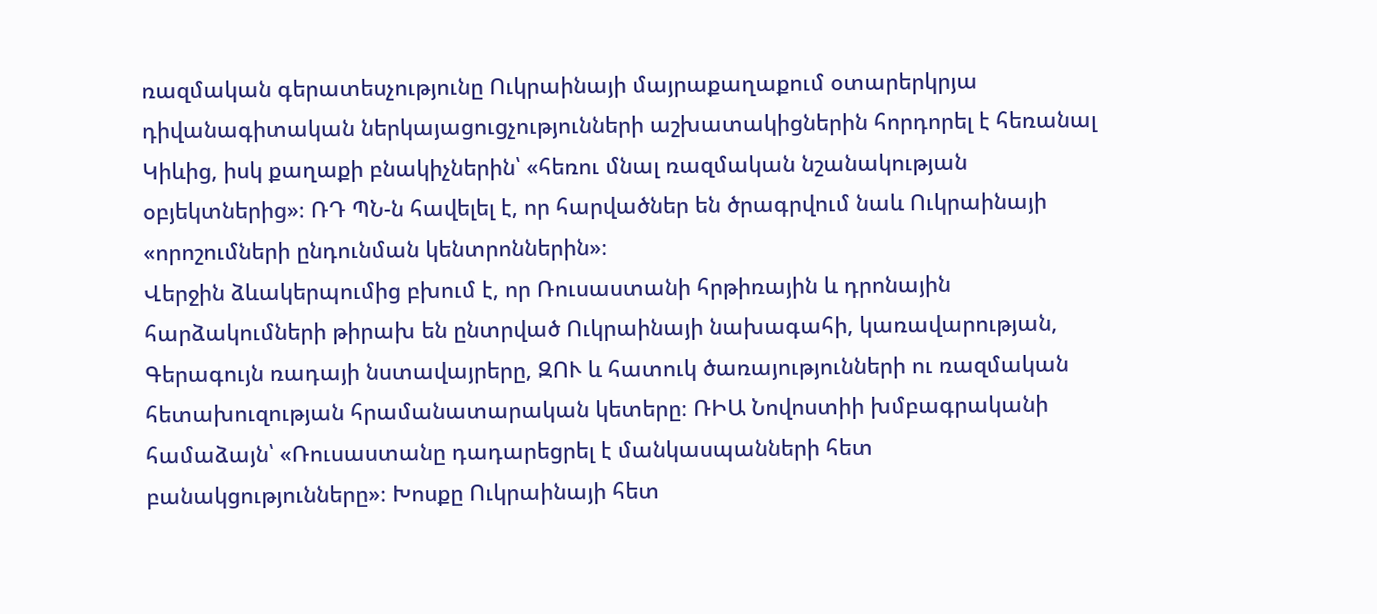ռազմական գերատեսչությունը Ուկրաինայի մայրաքաղաքում օտարերկրյա դիվանագիտական ներկայացուցչությունների աշխատակիցներին հորդորել է հեռանալ Կիևից, իսկ քաղաքի բնակիչներին՝ «հեռու մնալ ռազմական նշանակության օբյեկտներից»։ ՌԴ ՊՆ-ն հավելել է, որ հարվածներ են ծրագրվում նաև Ուկրաինայի «որոշումների ընդունման կենտրոններին»։
Վերջին ձևակերպումից բխում է, որ Ռուսաստանի հրթիռային և դրոնային հարձակումների թիրախ են ընտրված Ուկրաինայի նախագահի, կառավարության, Գերագույն ռադայի նստավայրերը, ԶՈՒ և հատուկ ծառայությունների ու ռազմական հետախուզության հրամանատարական կետերը։ ՌԻԱ Նովոստիի խմբագրականի համաձայն՝ «Ռուսաստանը դադարեցրել է մանկասպանների հետ բանակցությունները»։ Խոսքը Ուկրաինայի հետ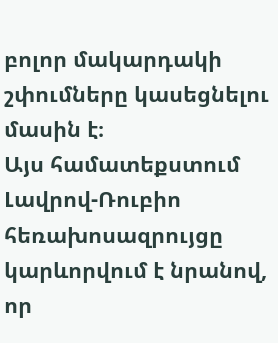բոլոր մակարդակի շփումները կասեցնելու մասին է։
Այս համատեքստում Լավրով-Ռուբիո հեռախոսազրույցը կարևորվում է նրանով, որ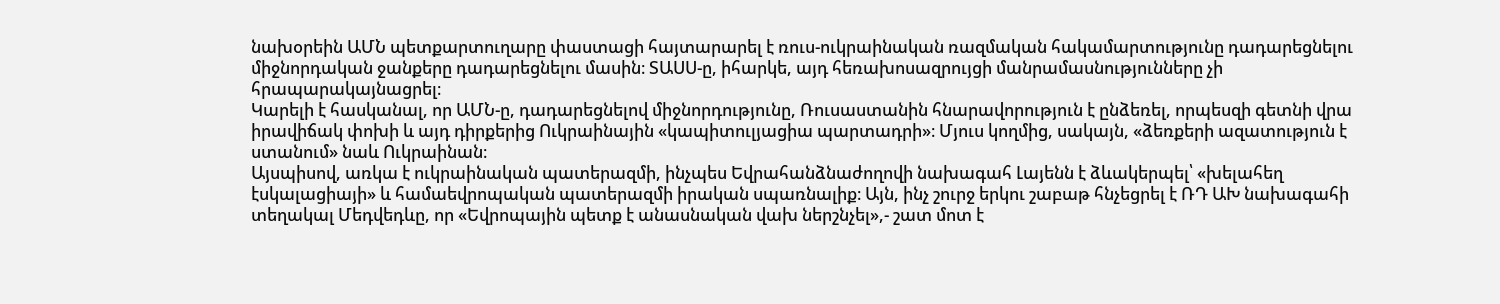նախօրեին ԱՄՆ պետքարտուղարը փաստացի հայտարարել է ռուս-ուկրաինական ռազմական հակամարտությունը դադարեցնելու միջնորդական ջանքերը դադարեցնելու մասին։ ՏԱՍՍ-ը, իհարկե, այդ հեռախոսազրույցի մանրամասնությունները չի հրապարակայնացրել։
Կարելի է հասկանալ, որ ԱՄՆ-ը, դադարեցնելով միջնորդությունը, Ռուսաստանին հնարավորություն է ընձեռել, որպեսզի գետնի վրա իրավիճակ փոխի և այդ դիրքերից Ուկրաինային «կապիտուլյացիա պարտադրի»։ Մյուս կողմից, սակայն, «ձեռքերի ազատություն է ստանում» նաև Ուկրաինան։
Այսպիսով, առկա է ուկրաինական պատերազմի, ինչպես Եվրահանձնաժողովի նախագահ Լայենն է ձևակերպել՝ «խելահեղ էսկալացիայի» և համաեվրոպական պատերազմի իրական սպառնալիք։ Այն, ինչ շուրջ երկու շաբաթ հնչեցրել է ՌԴ ԱԽ նախագահի տեղակալ Մեդվեդևը, որ «Եվրոպային պետք է անասնական վախ ներշնչել»,- շատ մոտ է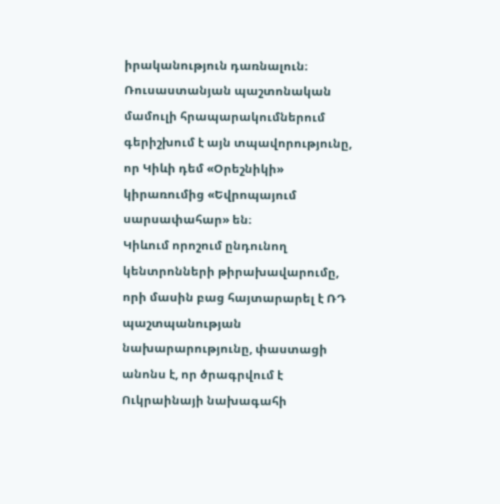իրականություն դառնալուն։
Ռուսաստանյան պաշտոնական մամուլի հրապարակումներում գերիշխում է այն տպավորությունը, որ Կիևի դեմ «Օրեշնիկի» կիրառումից «Եվրոպայում սարսափահար» են։
Կիևում որոշում ընդունող կենտրոնների թիրախավարումը, որի մասին բաց հայտարարել է ՌԴ պաշտպանության նախարարությունը, փաստացի անոնս է, որ ծրագրվում է Ուկրաինայի նախագահի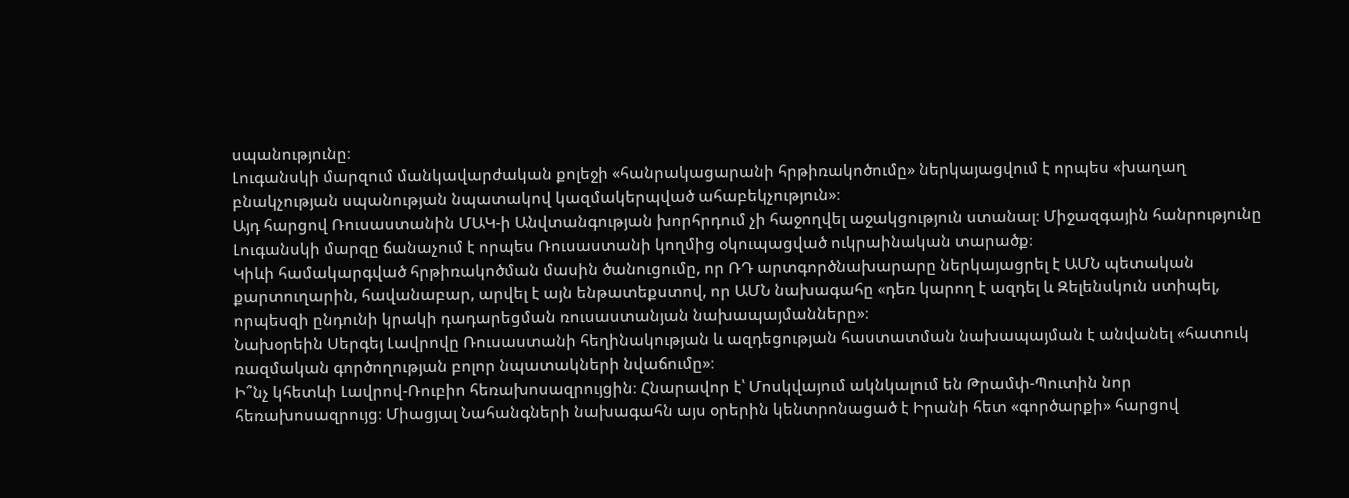սպանությունը։
Լուգանսկի մարզում մանկավարժական քոլեջի «հանրակացարանի հրթիռակոծումը» ներկայացվում է որպես «խաղաղ բնակչության սպանության նպատակով կազմակերպված ահաբեկչություն»։
Այդ հարցով Ռուսաստանին ՄԱԿ-ի Անվտանգության խորհրդում չի հաջողվել աջակցություն ստանալ։ Միջազգային հանրությունը Լուգանսկի մարզը ճանաչում է որպես Ռուսաստանի կողմից օկուպացված ուկրաինական տարածք։
Կիևի համակարգված հրթիռակոծման մասին ծանուցումը, որ ՌԴ արտգործնախարարը ներկայացրել է ԱՄՆ պետական քարտուղարին, հավանաբար, արվել է այն ենթատեքստով, որ ԱՄՆ նախագահը «դեռ կարող է ազդել և Զելենսկուն ստիպել, որպեսզի ընդունի կրակի դադարեցման ռուսաստանյան նախապայմանները»։
Նախօրեին Սերգեյ Լավրովը Ռուսաստանի հեղինակության և ազդեցության հաստատման նախապայման է անվանել «հատուկ ռազմական գործողության բոլոր նպատակների նվաճումը»։
Ի՞նչ կհետևի Լավրով-Ռուբիո հեռախոսազրույցին։ Հնարավոր է՝ Մոսկվայում ակնկալում են Թրամփ-Պուտին նոր հեռախոսազրույց։ Միացյալ Նահանգների նախագահն այս օրերին կենտրոնացած է Իրանի հետ «գործարքի» հարցով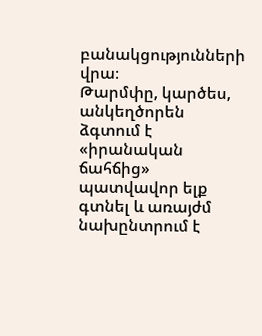բանակցությունների վրա։
Թարմփը, կարծես, անկեղծորեն ձգտում է «իրանական ճահճից» պատվավոր ելք գտնել և առայժմ նախընտրում է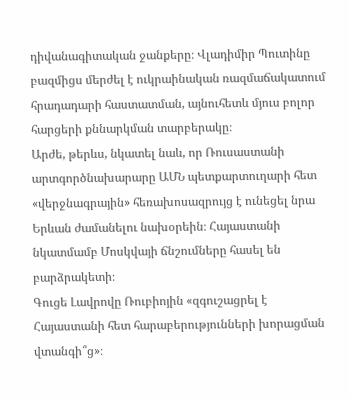դիվանագիտական ջանքերը։ Վլադիմիր Պուտինը բազմիցս մերժել է ուկրաինական ռազմաճակատում հրադադարի հաստատման, այնուհետև մյուս բոլոր հարցերի քննարկման տարբերակը։
Արժե, թերևս, նկատել նաև, որ Ռուսաստանի արտգործնախարարը ԱՄՆ պետքարտուղարի հետ «վերջնագրային» հեռախոսազրույց է ունեցել նրա Երևան ժամանելու նախօրեին։ Հայաստանի նկատմամբ Մոսկվայի ճնշումները հասել են բարձրակետի։
Գուցե Լավրովը Ռուբիոյին «զգուշացրել է Հայաստանի հետ հարաբերությունների խորացման վտանգի՞ց»։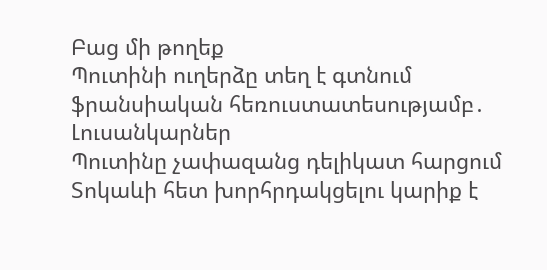Բաց մի թողեք
Պուտինի ուղերձը տեղ է գտնում ֆրանսիական հեռուստատեսությամբ․ Լուսանկարներ
Պուտինը չափազանց դելիկատ հարցում Տոկաևի հետ խորհրդակցելու կարիք է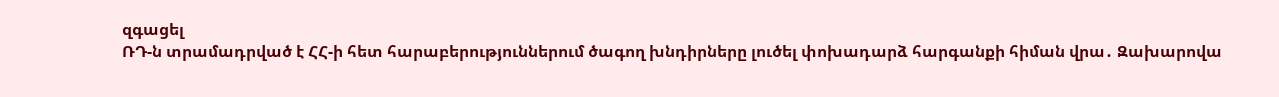զգացել
ՌԴ-ն տրամադրված է ՀՀ-ի հետ հարաբերություններում ծագող խնդիրները լուծել փոխադարձ հարգանքի հիման վրա․ Զախարովա